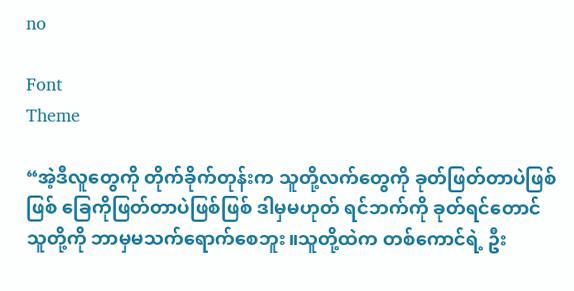no

Font
Theme

“အဲ့ဒီလူတွေကို တိုက်ခိုက်တုန်းက သူတို့လက်တွေကို ခုတ်ဖြတ်တာပဲဖြစ်ဖြစ် ခြေကိုဖြတ်တာပဲဖြစ်ဖြစ် ဒါမှမဟုတ် ရင်ဘက်ကို ခုတ်ရင်တောင် သူတို့ကို ဘာမှမသက်ရောက်စေဘူး။သူတို့ထဲက တစ်ကောင်ရဲ့ ဦး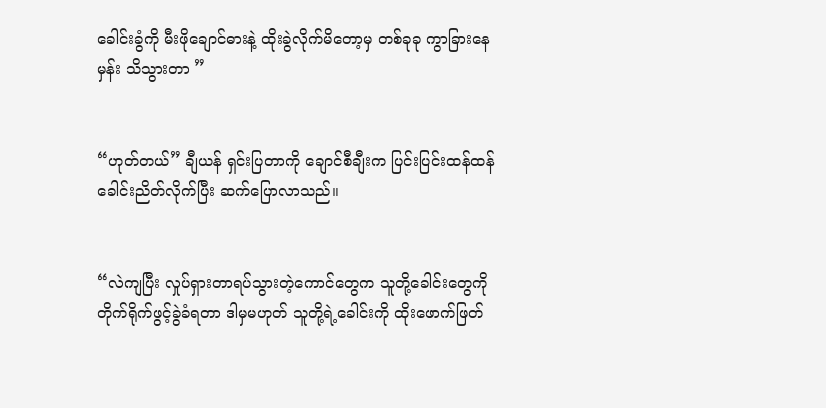ခေါင်းခွံကို မီးဖိုချောင်ဓားနဲ့ ထိုးခွဲလိုက်မိတော့မှ တစ်ခုခု ကွာခြားနေမှန်း သိသွားတာ ”


“ဟုတ်တယ်” ချီယန် ရှင်းပြတာကို ချောင်စီချီးက ပြင်းပြင်းထန်ထန် ခေါင်းညိတ်လိုက်ပြီး ဆက်ပြောလာသည်။


“လဲကျပြီး လှုပ်ရှားတာရပ်သွားတဲ့ကောင်တွေက သူတို့ခေါင်းတွေကို တိုက်ရိုက်ဖွင့်ခွဲခံရတာ ဒါမှမဟုတ် သူတို့ရဲ့ခေါင်းကို ထိုးဖောက်ဖြတ်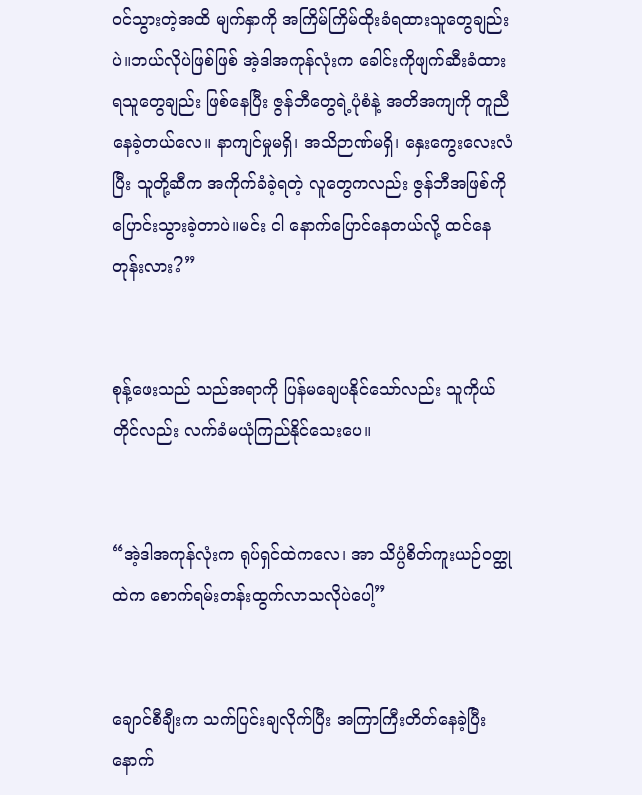ဝင်သွားတဲ့အထိ မျက်နှာကို အကြိမ်ကြိမ်ထိုးခံရထားသူတွေချည်းပဲ။ဘယ်လိုပဲဖြစ်ဖြစ် အဲ့ဒါအကုန်လုံးက ခေါင်းကိုဖျက်ဆီးခံထားရသူတွေချည်း ဖြစ်နေပြီး ဇွန်ဘီတွေရဲ့ပုံစံနဲ့ အတိအကျကို တူညီနေခဲ့တယ်လေ။ နာကျင်မှုမရှိ၊ အသိဉာဏ်မရှိ၊ နှေးကွေးလေးလံပြီး သူတို့ဆီက အကိုက်ခံခဲ့ရတဲ့ လူတွေကလည်း ဇွန်ဘီအဖြစ်ကို ပြောင်းသွားခဲ့တာပဲ။မင်း ငါ နောက်ပြောင်နေတယ်လို့ ထင်နေတုန်းလား?”


စုန့်ဖေးသည် သည်အရာကို ပြန်မချေပနိုင်သော်လည်း သူကိုယ်တိုင်လည်း လက်ခံမယုံကြည်နိုင်သေးပေ။


“အဲ့ဒါအကုန်လုံးက ရုပ်ရှင်ထဲကလေ၊ အာ သိပ္ပံစိတ်ကူးယဉ်ဝတ္ထုထဲက စောက်ရမ်းတန်းထွက်လာသလိုပဲပေါ့”


ချောင်စီချီးက သက်ပြင်းချလိုက်ပြီး အကြာကြီးတိတ်နေခဲ့ပြီးနောက်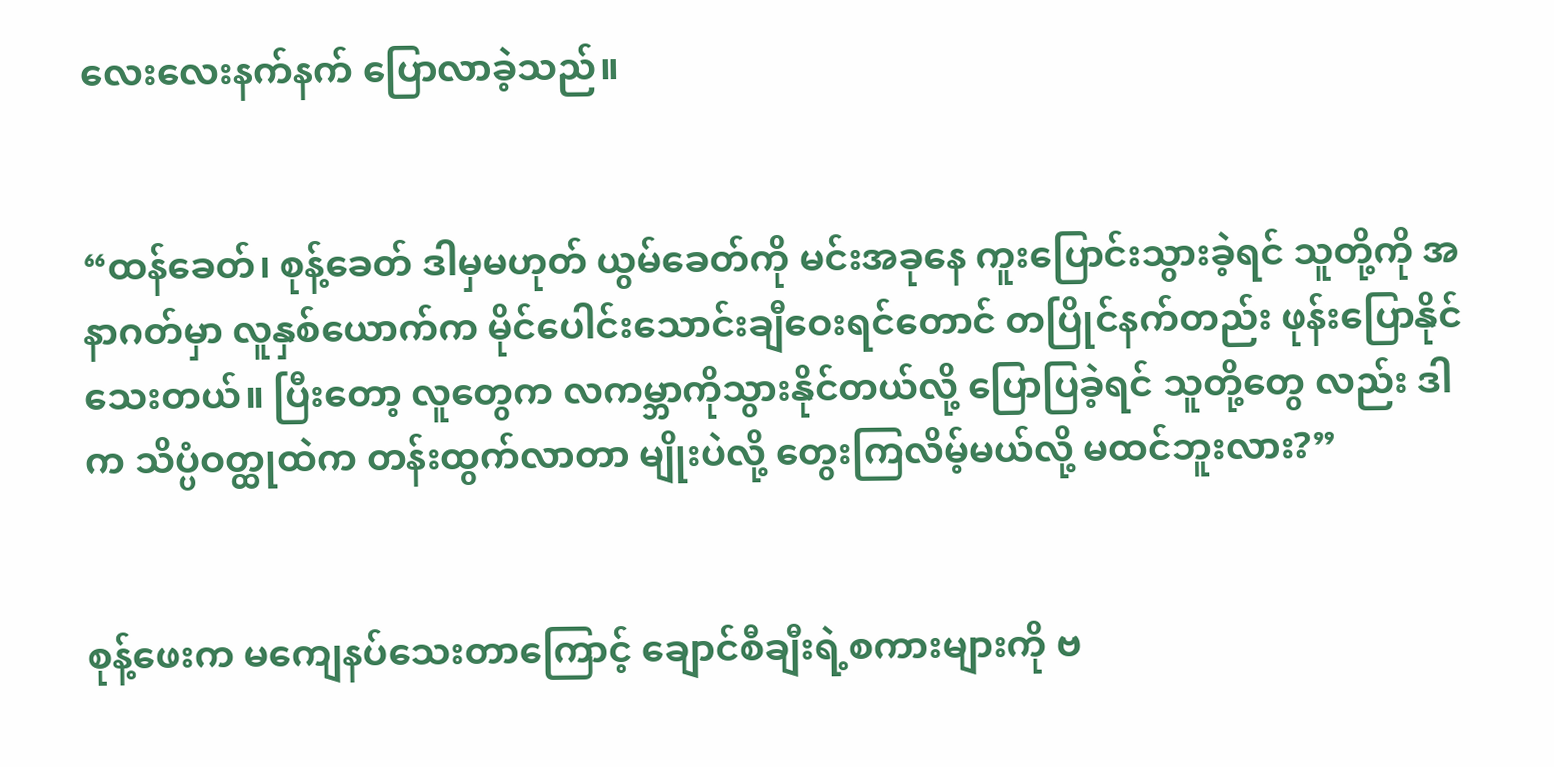လေးလေးနက်နက် ပြောလာခဲ့သည်။


“ထန်ခေတ်၊ စုန့်ခေတ် ဒါမှမဟုတ် ယွမ်ခေတ်ကို မင်းအခုနေ ကူးပြောင်းသွားခဲ့ရင် သူတို့ကို အနာဂတ်မှာ လူနှစ်ယောက်က မိုင်ပေါင်းသောင်းချီဝေးရင်တောင် တပြိုင်နက်တည်း ဖုန်းပြောနိုင်သေးတယ်။ ပြီးတော့ လူတွေက လကမ္ဘာကိုသွားနိုင်တယ်လို့ ပြောပြခဲ့ရင် သူတို့တွေ လည်း ဒါက သိပ္ပံဝတ္ထုထဲက တန်းထွက်လာတာ မျိုးပဲလို့ တွေးကြလိမ့်မယ်လို့ မထင်ဘူးလား?”


စုန့်ဖေးက မကျေနပ်သေးတာကြောင့် ချောင်စီချီးရဲ့စကားများကို ဗ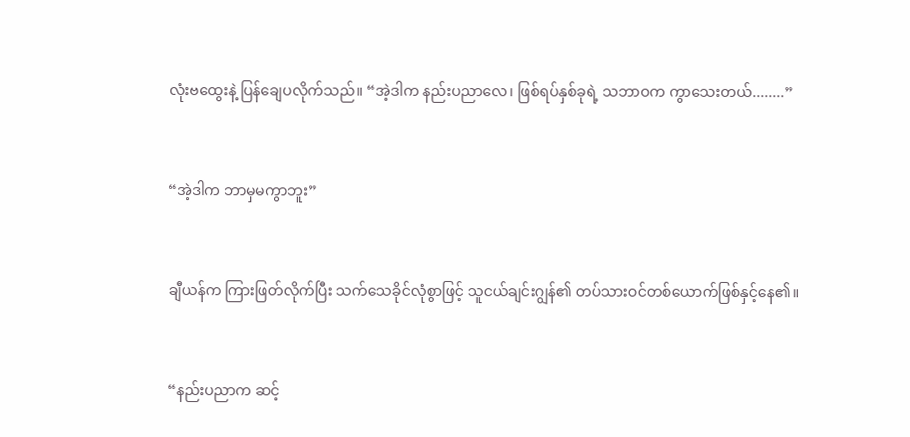လုံးဗထွေးနဲ့ ပြန်ချေပလိုက်သည်။ “အဲ့ဒါက နည်းပညာလေ၊ ဖြစ်ရပ်နှစ်ခုရဲ့ သဘာဝက ကွာသေးတယ်........”


“အဲ့ဒါက ဘာမှမကွာဘူး”


ချီယန်က ကြားဖြတ်လိုက်ပြီး သက်သေခိုင်လုံစွာဖြင့် သူငယ်ချင်းဂျွန်၏ တပ်သားဝင်တစ်ယောက်ဖြစ်နှင့်နေ၏။


“နည်းပညာက ဆင့်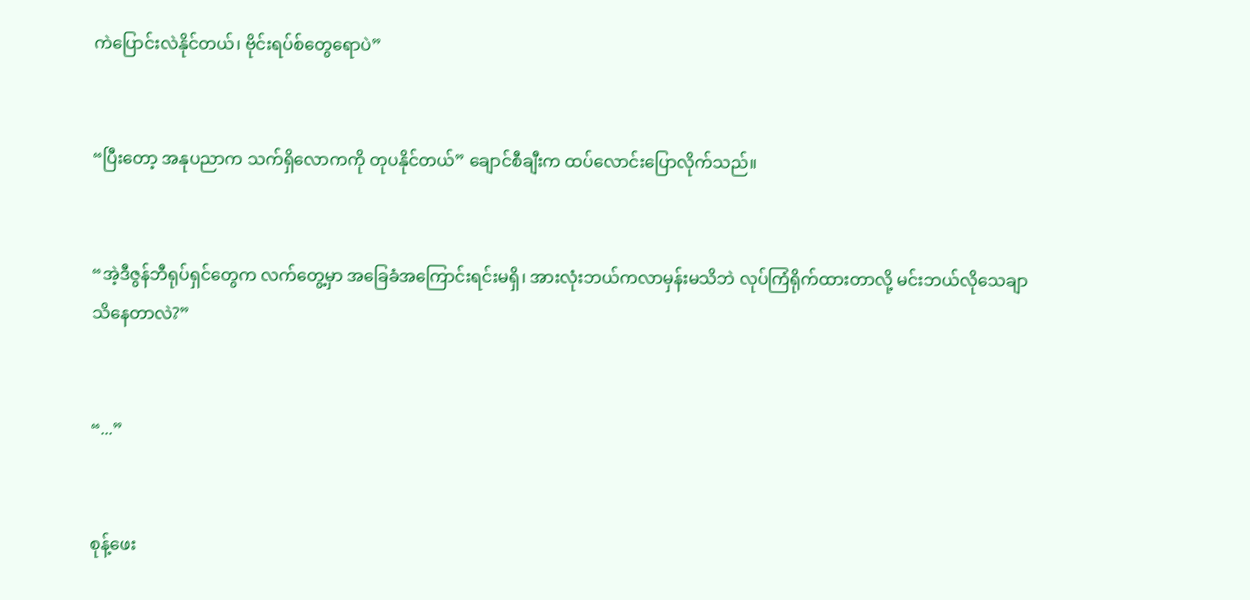ကဲပြောင်းလဲနိုင်တယ်၊ ဗိုင်းရပ်စ်တွေရောပဲ”


“ပြီးတော့ အနုပညာက သက်ရှိလောကကို တုပနိုင်တယ်” ချောင်စီချီးက ထပ်လောင်းပြောလိုက်သည်။


“အဲ့ဒီဇွန်ဘီရုပ်ရှင်တွေက လက်တွေ့မှာ အခြေခံအကြောင်းရင်းမရှိ၊ အားလုံးဘယ်ကလာမှန်းမသိဘဲ လုပ်ကြံရိုက်ထားတာလို့ မင်းဘယ်လိုသေချာသိနေတာလဲ?”


“...”


စုန့်ဖေး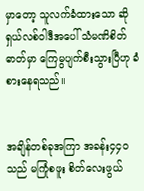မှာ‌တော့ သူလက်ခံထားသော ဆိုရှယ်လစ်ဝါဒီအပေါ် သံမဏိစိတ်ဓာတ်မှာ ကြေမွပျက်စီးသွားပြီဟု ခံစားနေရသည်။


အချိန်တစ်ခုအကြာ အခန်း၄၄၀သည် မကြုံစဖူး စိတ်လေးဖွယ်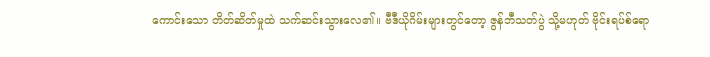ကောင်းသော တိတ်ဆိတ်မှုထဲ သက်ဆင်းသွားလေ၏။ ဗီဒီယိုဂိမ်းများတွင်တော့ ဇွန်ဘီသတ်ပွဲ သို့မဟုတ် ဗိုင်းရပ်စ်ရော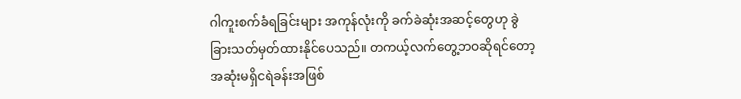ဂါကူးစက်ခံရခြင်းများ အကုန်လုံးကို ခက်ခဲဆုံးအဆင့်တွေဟု ခွဲခြားသတ်မှတ်ထားနိုင်ပေသည်။ တကယ့်လက်တွေ့ဘဝဆိုရင်တော့ အဆုံးမရှိငရဲခန်းအဖြစ်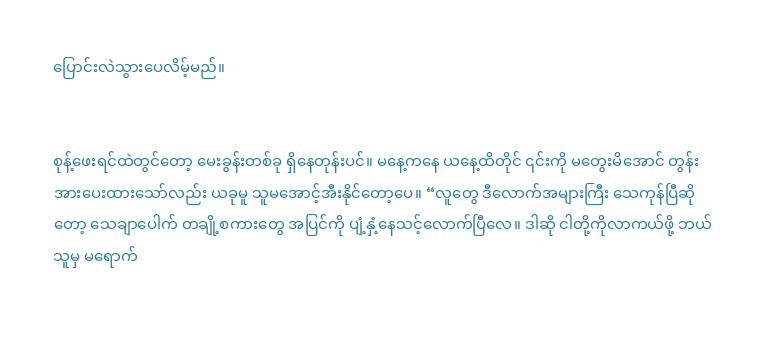ပြောင်းလဲသွားပေလိမ့်မည်။


စုန့်ဖေးရင်ထဲတွင်တော့ မေးခွန်းတစ်ခု ရှိနေတုန်းပင်။ မနေ့ကနေ ယနေ့ထိတိုင် ၎င်းကို မတွေးမိအောင် တွန်းအားပေးထားသော်လည်း ယခုမူ သူမအောင့်အီးနိုင်တော့ပေ။ “လူတွေ ဒီလောက်အများကြီး သေကုန်ပြီဆိုတော့ သေချာပေါက် တချို့စကားတွေ အပြင်ကို ပျံ့နှံ့နေသင့်လောက်ပြီလေ။ ဒါဆို ငါတို့ကိုလာကယ်ဖို့ ဘယ်သူမှ မရောက်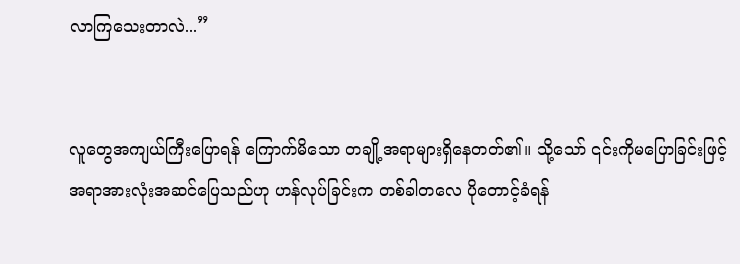လာကြသေးတာလဲ...”


လူတွေအကျယ်ကြီးပြောရန် ကြောက်မိသော တချို့အရာများရှိနေတတ်၏။ သို့သော် ၎င်းကိုမပြောခြင်းဖြင့် အရာအားလုံးအဆင်ပြေသည်ဟု ဟန်လုပ်ခြင်းက တစ်ခါတလေ ပိုတောင့်ခံရန်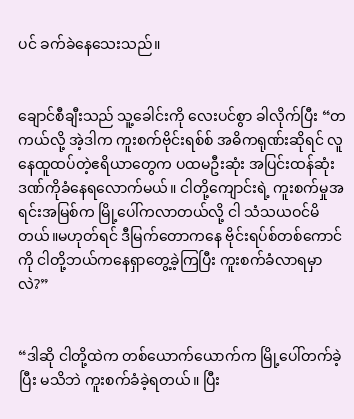ပင် ခက်ခဲနေသေးသည်။


ချောင်စီချီးသည် သူ့ခေါင်းကို လေးပင်စွာ ခါလိုက်ပြီး “တကယ်လို့ အဲ့ဒါက ကူးစက်ဗိုင်းရစ်စ် အဓိကရုဏ်းဆိုရင် လူနေထူထပ်တဲ့ဧရိယာတွေက ပထမဦးဆုံး အပြင်းထန်ဆုံး ဒဏ်ကိုခံနေရလောက်မယ်။ ငါတို့ကျောင်းရဲ့ ကူးစက်မှုအရင်းအမြစ်က မြို့ပေါ်ကလာတယ်လို့ ငါ သံသယဝင်မိတယ်။မဟုတ်ရင် ဒီမြက်တောကနေ ဗိုင်းရပ်စ်တစ်ကောင်ကို ငါတို့ဘယ်ကနေရှာတွေ့ခဲ့ကြပြီး ကူးစက်ခံလာရမှာလဲ?”


“ဒါဆို ငါတို့ထဲက တစ်ယောက်ယောက်က မြို့ပေါ်တက်ခဲ့ပြီး မသိဘဲ ကူးစက်ခံခဲ့ရတယ်။ ပြီး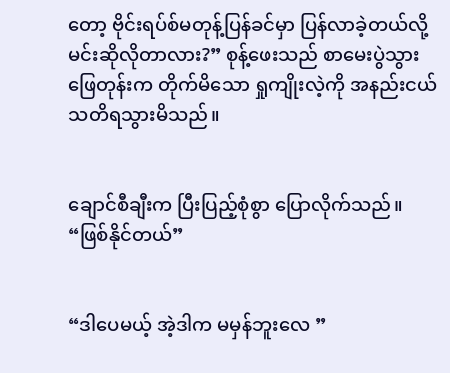တော့ ဗိုင်းရပ်စ်မတုန့်ပြန်ခင်မှာ ပြန်လာခဲ့တယ်လို့ မင်းဆိုလိုတာလား?” စုန့်ဖေးသည် စာမေးပွဲသွားဖြေတုန်းက တိုက်မိသော ရှုကျိုးလဲ့ကို အနည်းငယ်သတိရသွားမိသည်။


ချောင်စီချီးက ပြီးပြည့်စုံစွာ ပြောလိုက်သည်။ “ဖြစ်နိုင်တယ်”


“ဒါပေမယ့် အဲ့ဒါက မမှန်ဘူး‌လေ ”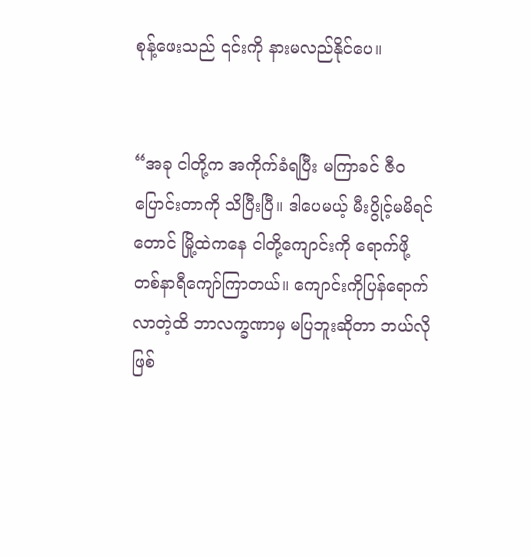စုန့်ဖေးသည် ၎င်းကို နားမလည်နိုင်ပေ။


“အခု ငါတို့က အကိုက်ခံရပြီး မကြာခင် ဇီဝပြောင်းတာကို သိပြီးပြီ။ ဒါပေမယ့် မီးပွိုင့်မမိရင်တောင် မြို့ထဲကနေ ငါတို့ကျောင်းကို ရောက်ဖို့ တစ်နာရီကျော်ကြာတယ်။ ကျောင်းကိုပြန်ရောက်လာတဲ့ထိ ဘာလက္ခဏာမှ မပြဘူးဆိုတာ ဘယ်လိုဖြစ်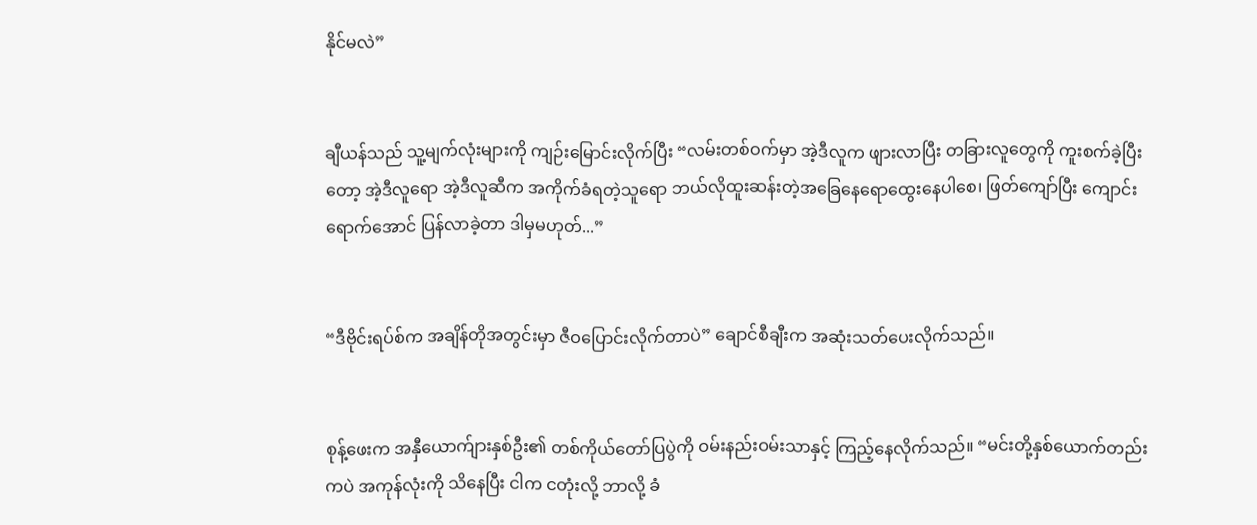နိုင်မလဲ”


ချီယန်သည် သူ့မျက်လုံးများကို ကျဉ်းမြောင်းလိုက်ပြီး “လမ်းတစ်ဝက်မှာ အဲ့ဒီလူက ဖျားလာပြီး တခြားလူတွေကို ကူးစက်ခဲ့ပြီးတော့ အဲ့ဒီလူရော အဲ့ဒီလူဆီက အကိုက်ခံရတဲ့သူရော ဘယ်လိုထူးဆန်းတဲ့အခြေနေရောထွေးနေပါစေ၊ ဖြတ်ကျော်ပြီး ကျောင်းရောက်အောင် ပြန်လာခဲ့တာ ဒါမှမဟုတ်...”


“ဒီဗိုင်းရပ်စ်က အချိန်တိုအတွင်းမှာ ဇီဝပြောင်းလိုက်တာပဲ” ချောင်စီချီးက အဆုံးသတ်ပေးလိုက်သည်။


စုန့်ဖေးက အနှီယောက်ျားနှစ်ဦး၏ တစ်ကိုယ်တော်ပြပွဲကို ဝမ်းနည်းဝမ်းသာနှင့် ကြည့်နေလိုက်သည်။ “မင်းတို့နှစ်ယောက်တည်းကပဲ အကုန်လုံးကို သိနေပြီး ငါက ငတုံးလို့ ဘာလို့ ခံ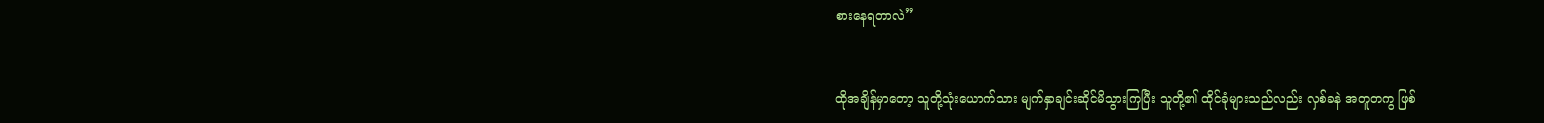စားနေရတာလဲ”


ထိုအချိန်မှာတော့ သူတို့သုံးယောက်သား မျက်နှာချင်းဆိုင်မိသွားကြပြီး သူတို့၏ ထိုင်ခုံများသည်လည်း လှစ်ခနဲ အတူတကွ ဖြစ်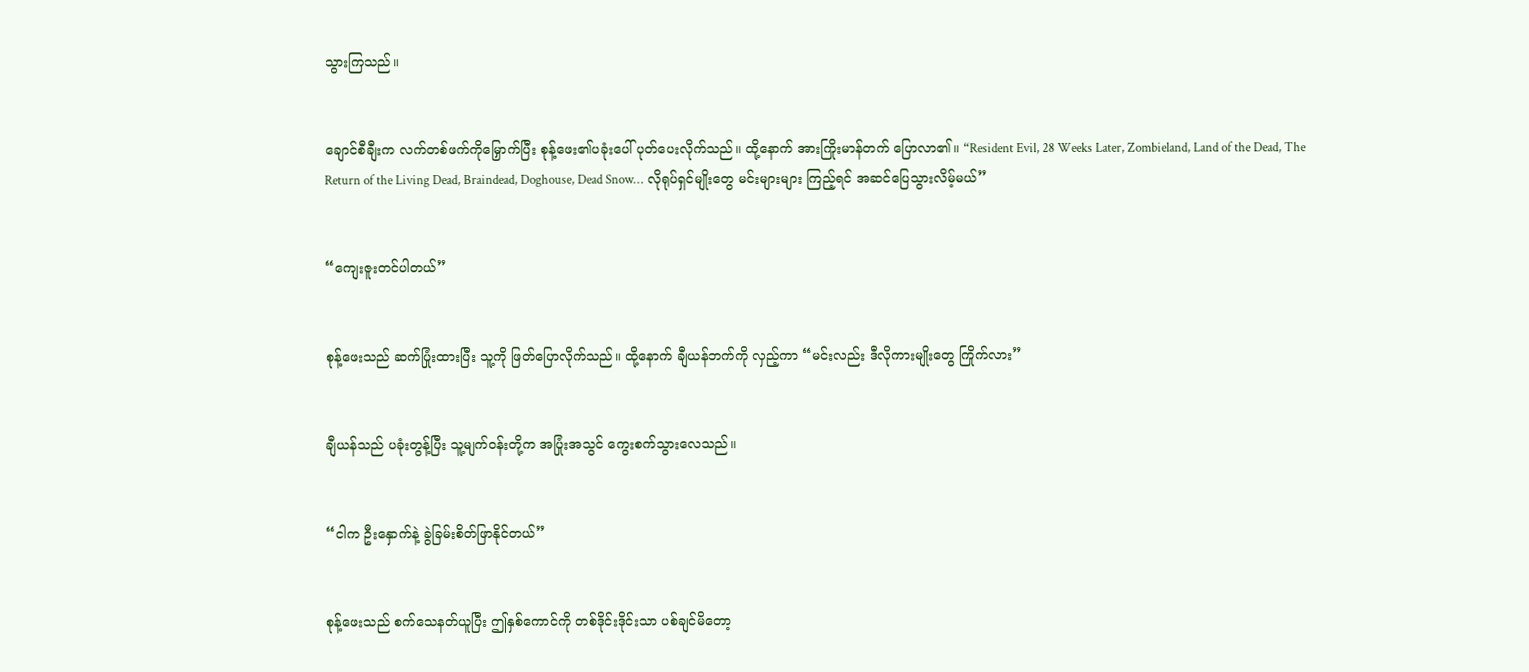သွားကြသည်။


ချောင်စီချီးက လက်တစ်ဖက်ကိုမြှောက်ပြီး စုန့်ဖေး၏ပခုံးပေါ် ပုတ်ပေးလိုက်သည်။ ထို့နောက် အားကြိုးမာန်တက် ပြောလာ၏။ “Resident Evil, 28 Weeks Later, Zombieland, Land of the Dead, The Return of the Living Dead, Braindead, Doghouse, Dead Snow… လိုရုပ်ရှင်မျိုးတွေ မင်းများများ ကြည့်ရင် အဆင်ပြေသွားလိမ့်မယ်”


“ကျေးဇူးတင်ပါတယ်”


စုန့်ဖေးသည် ဆက်ပြုံးထားပြီး သူ့ကို ဖြတ်ပြောလိုက်သည်။ ထို့နောက် ချီယန်ဘက်ကို လှည့်ကာ “မင်းလည်း ဒီလိုကားမျိုးတွေ ကြိုက်လား”


ချီယန်သည် ပခုံးတွန့်ပြီး သူ့မျက်ဝန်းတို့က အပြုံးအသွင် ကွေးစက်သွားလေသည်။


“ငါက ဦးနှောက်နဲ့ ခွဲခြမ်းစိတ်ဖြာနိုင်တယ်”


စုန့်ဖေးသည် စက်သေနတ်ယူပြီး ဤနှစ်ကောင်ကို တစ်ဒိုင်းဒိုင်းသာ ပစ်ချင်မိတော့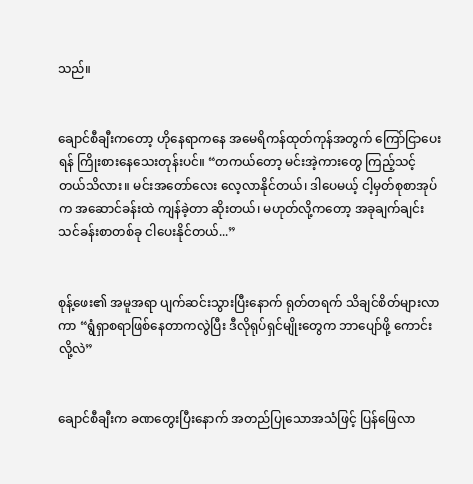သည်။


ချောင်စီချီးကတော့ ဟိုနေရာကနေ အမေရိကန်ထုတ်ကုန်အတွက် ကြော်ငြာပေးရန် ကြိုးစားနေသေးတုန်းပင်။ “တကယ်တော့ မင်းအဲ့ကားတွေ ကြည့်သင့်တယ်သိလား။ မင်းအတော်လေး လေ့လာနိုင်တယ်၊ ဒါပေမယ့် ငါ့မှတ်စုစာအုပ်က အဆောင်ခန်းထဲ ကျန်ခဲ့တာ ဆိုးတယ်၊ မဟုတ်လို့ကတော့ အခုချက်ချင်း သင်ခန်းစာတစ်ခု ငါပေးနိုင်တယ်...”


စုန့်ဖေး၏ အမူအရာ ပျက်ဆင်းသွားပြီးနောက် ရုတ်တရက် သိချင်စိတ်များလာကာ “ရွံရှာစရာဖြစ်နေတာကလွဲပြီး ဒီလိုရုပ်ရှင်မျိုးတွေက ဘာပျော်ဖို့ ကောင်းလို့လဲ”


ချောင်စီချီးက ခဏတွေးပြီးနောက် အတည်ပြုသောအသံဖြင့် ပြန်ဖြေလာ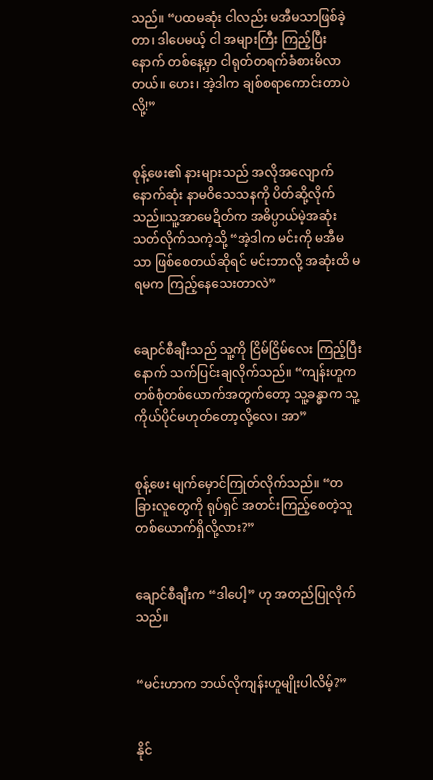သည်။ “ပထမဆုံး ငါလည်း မအီမသာဖြစ်ခဲ့တာ၊ ဒါပေမယ့် ငါ အများကြီး ကြည့်ပြီးနောက် တစ်နေ့မှာ ငါရုတ်တရက်ခံစားမိလာတယ်။ ဟေး၊ အဲ့ဒါက ချစ်စရာကောင်းတာပဲလို့!”


စုန့်ဖေး၏ နားများသည် အလိုအလျောက် နောက်ဆုံး နာမဝိသေသနကို ပိတ်ဆို့လိုက်သည်။သူ့အာမေဍိတ်က အဓိပ္ပာယ်မဲ့အဆုံးသတ်လိုက်သကဲ့သို့ “အဲ့ဒါက မင်းကို မအီမသာ ဖြစ်စေတယ်ဆိုရင် မင်းဘာလို့ အဆုံးထိ မရမက ကြည့်နေသေးတာလဲ”


ချောင်စီချီးသည် သူ့ကို ငြိမ်ငြိမ်လေး ကြည့်ပြီးနောက် သက်ပြင်းချလိုက်သည်။ “ကျန်းဟူက တစ်စုံတစ်ယောက်အတွက်တော့ သူ့ခန္ဓာက သူ့ကိုယ်ပိုင်မဟုတ်တော့လို့လေ၊ အာ”


စုန့်ဖေး မျက်မှောင်ကြုတ်လိုက်သည်။ “တခြားလူတွေကို ရုပ်ရှင် အတင်းကြည့်စေတဲ့သူတစ်ယောက်ရှိလို့လား?”


ချောင်စီချီးက “ဒါပေါ့” ဟု အတည်ပြုလိုက်သည်။


“မင်းဟာက ဘယ်လိုကျန်းဟူမျိုးပါလိမ့်?”


နိုင်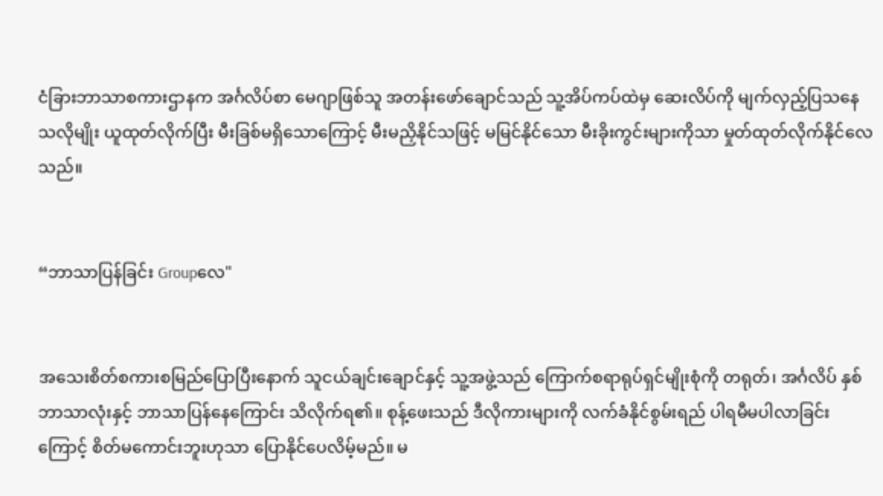ငံခြားဘာသာစကားဌာနက အင်္ဂလိပ်စာ မေဂျာဖြစ်သူ အတန်းဖော်ချောင်သည် သူ့အိပ်ကပ်ထဲမှ ဆေးလိပ်ကို မျက်လှည့်ပြသနေသလိုမျိုး ယူထုတ်လိုက်ပြီး မီးခြစ်မရှိသောကြောင့် မီးမညှိနိုင်သဖြင့် မမြင်နိုင်သော မီးခိုးကွင်းများကိုသာ မှုတ်ထုတ်လိုက်နိုင်လေသည်။


“ဘာသာပြန်ခြင်း Groupလေ"


အသေးစိတ်စကားစမြည်ပြောပြီးနောက် သူငယ်ချင်းချောင်နှင့် သူ့အဖွဲ့သည် ကြောက်စရာရုပ်ရှင်မျိုးစုံကို တရုတ်၊ အင်္ဂလိပ် နှစ်ဘာသာလုံးနှင့် ဘာသာပြန်နေကြောင်း သိလိုက်ရ၏။ စုန့်ဖေးသည် ဒီလိုကားများကို လက်ခံနိုင်စွမ်းရည် ပါရမီမပါလာခြင်းကြောင့် စိတ်မကောင်းဘူးဟုသာ ပြောနိုင်ပေလိမ့်မည်။ မ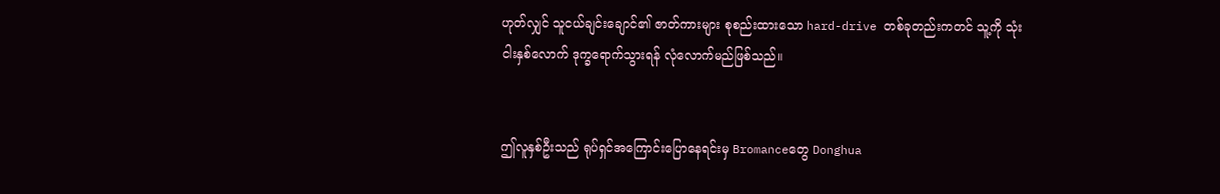ဟုတ်လျှင် သူငယ်ချင်းချောင်၏ ဇာတ်ကားများ စုစည်းထားသော hard-drive တစ်ခုတည်းကတင် သူ့ကို သုံး ငါးနှစ်လောက် ဒုက္ခရောက်သွားရန် လုံလောက်မည်ဖြစ်သည်။


ဤလူနှစ်ဦးသည် ရုပ်ရှင်အကြောင်းပြောနေရင်းမှ Bromanceတွေ Donghua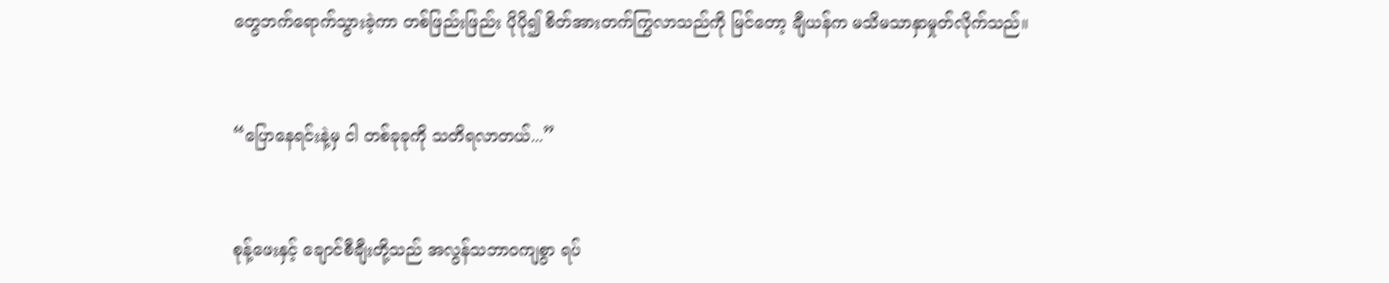တွေဘက်ရောက်သွားခဲ့ကာ တစ်ဖြည်းဖြည်း ပိုပို၍ စိတ်အားတက်ကြွလာသည်ကို မြင်တော့ ချီယန်က မသိမသာနှာမှုတ်လိုက်သည်။


“ပြောနေရင်းနဲ့မှ ငါ တစ်ခုခုကို သတိရလာတယ်...”


စုန့်ဖေးနှင့် ချောင်စီချီးတို့သည် အလွန်သဘာဝကျစွာ ရပ်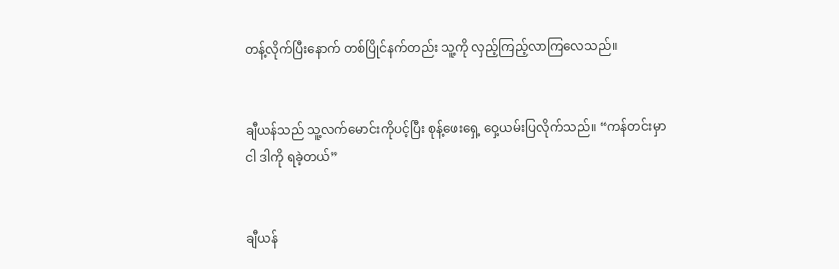တန့်လိုက်ပြီးနောက် တစ်ပြိုင်နက်တည်း သူ့ကို လှည့်ကြည့်လာကြလေသည်။


ချီယန်သည် သူ့လက်မောင်းကိုပင့်ပြီး စုန့်ဖေးရှေ့ ဝှေ့ယမ်းပြလိုက်သည်။ “ကန်တင်းမှာ ငါ ဒါကို ရခဲ့တယ်”


ချီယန်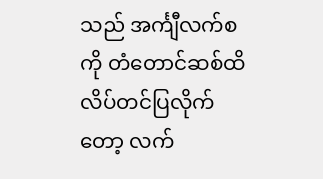သည် အင်္ကျီလက်စကို တံတောင်ဆစ်ထိ လိပ်တင်ပြလိုက်တော့ လက်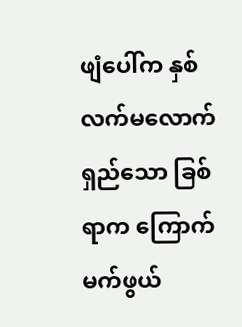ဖျံပေါ်က နှစ်လက်မလောက်ရှည်သော ခြစ်ရာက ကြောက်မက်ဖွယ်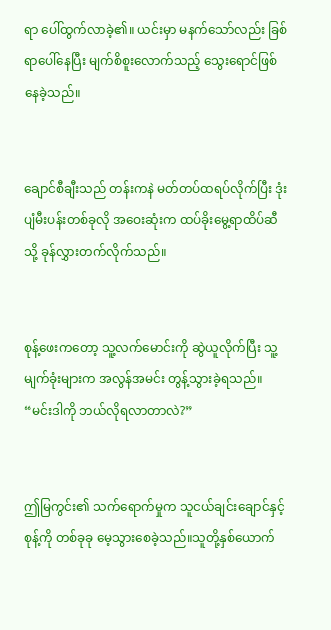ရာ ပေါ်ထွက်လာခဲ့၏။ ယင်းမှာ မနက်သော်လည်း ခြစ်ရာပေါ်နေပြီး မျက်စိစူးလောက်သည့် သွေးရောင်ဖြစ်နေခဲ့သည်။


ချောင်စီချီးသည် တန်းကနဲ မတ်တပ်ထရပ်လိုက်ပြီး ဒုံးပျံမီးပန်းတစ်ခုလို အဝေးဆုံးက ထပ်ခိုးမွေ့ရာထိပ်ဆီသို့ ခုန်လွှားတက်လိုက်သည်။


စုန့်ဖေးကတော့ သူ့လက်မောင်းကို ဆွဲယူလိုက်ပြီး သူ့မျက်ခုံးများက အလွန်အမင်း တွန့်သွားခဲ့ရသည်။ “မင်းဒါကို ဘယ်လိုရလာတာလဲ?”


ဤမြကွင်း၏ သက်ရောက်မှုက သူငယ်ချင်းချောင်နှင့် စုန့်ကို တစ်ခုခု မေ့သွားစေခဲ့သည်။သူတို့နှစ်ယောက်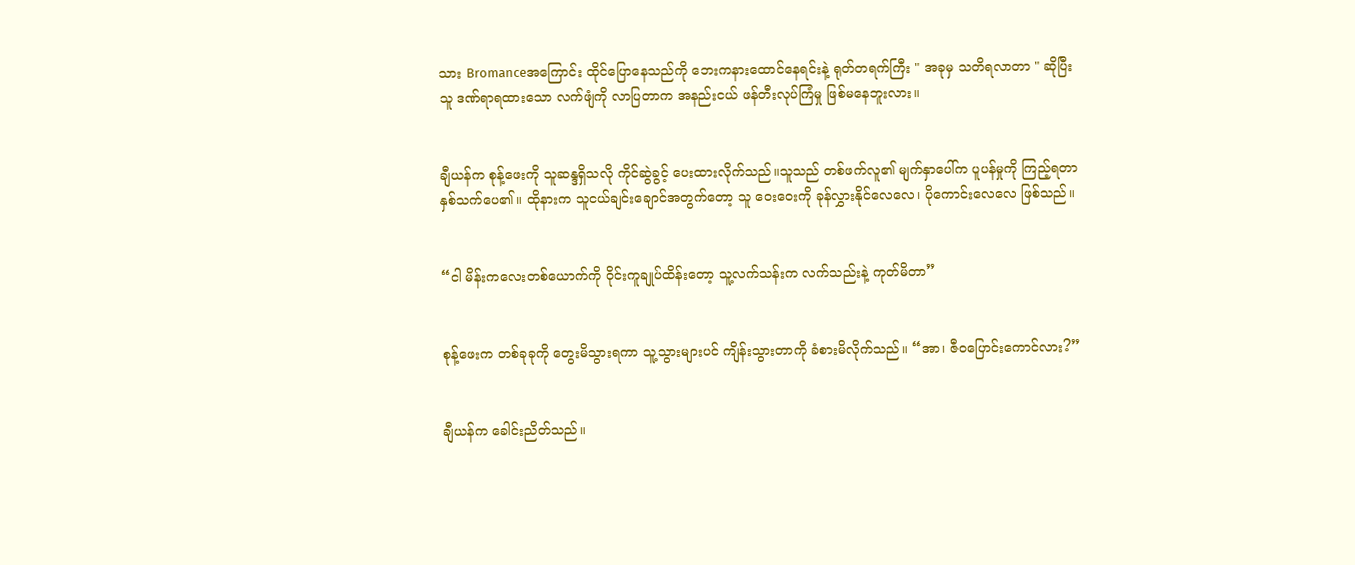သား Bromanceအကြောင်း ထိုင်ပြောနေသည်ကို ဘေးကနားထောင်နေရင်းနဲ့ ရုတ်တရက်ကြီး " အခုမှ သတိရလာတာ " ဆိုပြီး သူ ဒဏ်ရာရထားသော လက်ဖျံကို လာပြတာက အနည်းငယ် ဖန်တီးလုပ်ကြံမှု ဖြစ်မနေဘူးလား။


ချီယန်က စုန့်ဖေးကို သူဆန္ဒရှိသလို ကိုင်ဆွဲခွင့် ပေးထားလိုက်သည်။သူသည် တစ်ဖက်လူ၏ မျက်နှာပေါ်က ပူပန်မှုကို ကြည့်ရတာ နှစ်သက်ပေ၏။ ထိုနားက သူငယ်ချင်းချောင်အတွက်တော့ သူ ဝေးဝေးကို ခုန်လွှားနိုင်လေလေ၊ ပိုကောင်းလေလေ ဖြစ်သည်။


“ငါ မိန်းကလေးတစ်ယောက်ကို ဝိုင်းကူချုပ်ထိန်းတော့ သူ့လက်သန်းက လက်သည်းနဲ့ ကုတ်မိတာ”


စုန့်ဖေးက တစ်ခုခုကို တွေးမိသွားရကာ သူ့သွားများပင် ကျိန်းသွားတာကို ခံစားမိလိုက်သည်။ “အာ၊ ဇီဝပြောင်းကောင်လား?”


ချီယန်က ခေါင်းညိတ်သည်။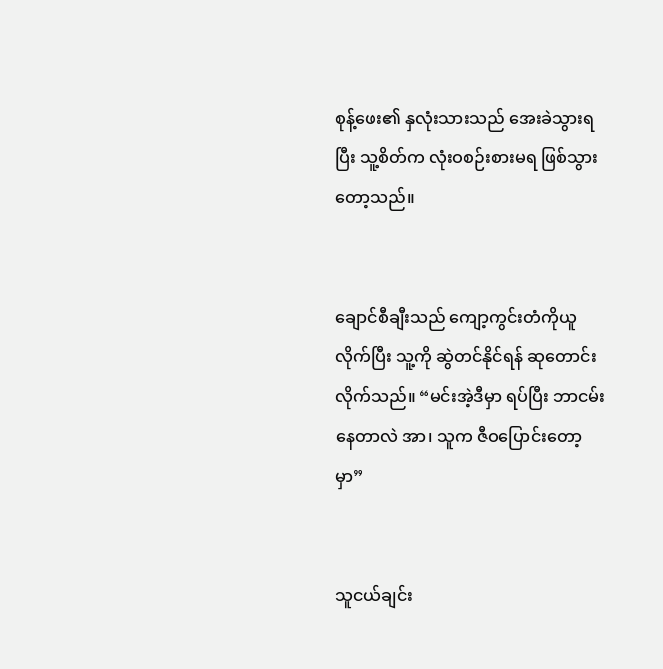စုန့်ဖေး၏ နှလုံးသားသည် အေးခဲသွားရပြီး သူ့စိတ်က လုံးဝစဉ်းစားမရ ဖြစ်သွားတော့သည်။


ချောင်စီချီးသည် ကျော့ကွင်းတံကိုယူလိုက်ပြီး သူ့ကို ဆွဲတင်နိုင်ရန် ဆုတောင်းလိုက်သည်။ “မင်းအဲ့ဒီမှာ ရပ်ပြီး ဘာငမ်းနေတာလဲ အာ၊ သူက ဇီဝပြောင်းတော့မှာ”


သူငယ်ချင်း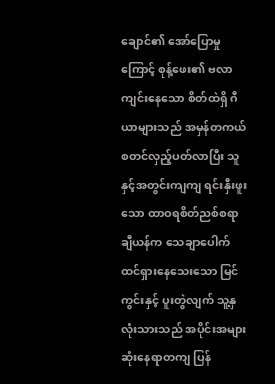ချောင်၏ အော်ပြောမှုကြောင့် စုန့်ဖေး၏ ဗလာကျင်းနေသော စိတ်ထဲရှိ ဂီယာများသည် အမှန်တကယ် စတင်လှည့်ပတ်လာပြီး သူနှင့်အတွင်းကျကျ ရင်းနှီးဖူးသော ထာဝရစိတ်ညစ်စရာ ချီယန်က သေချာပေါက် ထင်ရှားနေသေးသော မြင်ကွင်းနှင့် ပူးတွဲလျက် သူ့နှလုံးသားသည် အပိုင်းအများဆုံးနေရာတကျ ပြန်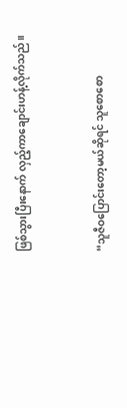ဖြစ်သွားပြီးနောက် လှည့်ကာချောင်းဟန့်လိုက်သည်။


“သူဇီဝပြောင်းတော့မယ်ဆိုရင် သူစောစော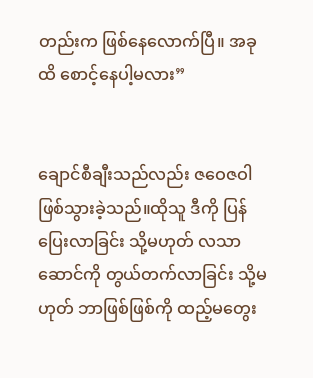တည်းက ဖြစ်နေလောက်ပြီ။ အခုထိ စောင့်နေပါ့မလား”


ချောင်စီချီးသည်လည်း ဇဝေဇဝါဖြစ်သွားခဲ့သည်။ထိုသူ ဒီကို ပြန်ပြေးလာခြင်း သို့မဟုတ် လသာဆောင်ကို တွယ်တက်လာခြင်း သို့မဟုတ် ဘာဖြစ်ဖြစ်ကို ထည့်မတွေး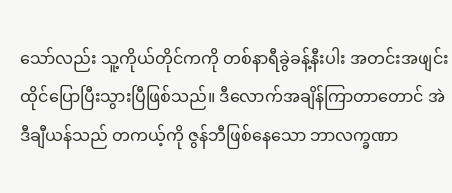သော်လည်း သူ့ကိုယ်တိုင်ကကို တစ်နာရီခွဲခန့်နီးပါး အတင်းအဖျင်း ထိုင်ပြောပြီးသွားပြီဖြစ်သည်။ ဒီလောက်အချိန်ကြာတာတောင် အဲဒီချီယန်သည် တကယ့်ကို ဇွန်ဘီဖြစ်နေသော ဘာလက္ခဏာ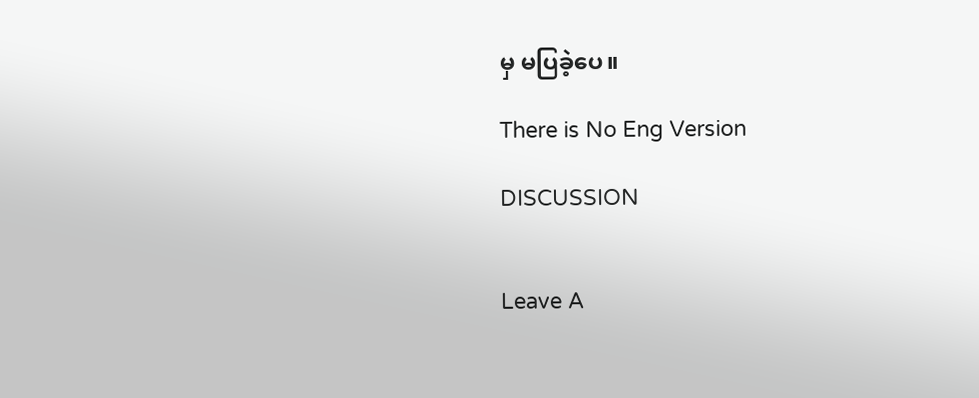မှ မပြခဲ့ပေ။

There is No Eng Version

DISCUSSION


Leave A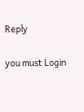Reply

you must Login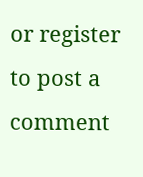or register to post a comment